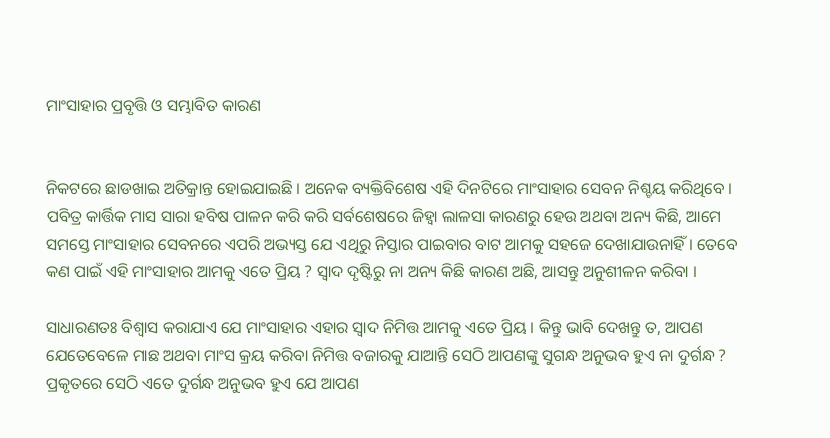ମାଂସାହାର ପ୍ରବୃତ୍ତି ଓ ସମ୍ଭାବିତ କାରଣ


ନିକଟରେ ଛାଡଖାଇ ଅତିକ୍ରାନ୍ତ ହୋଇଯାଇଛି । ଅନେକ ବ୍ୟକ୍ତିବିଶେଷ ଏହି ଦିନଟିରେ ମାଂସାହାର ସେବନ ନିଶ୍ଚୟ କରିଥିବେ । ପବିତ୍ର କାର୍ତ୍ତିକ ମାସ ସାରା ହବିଷ ପାଳନ କରି କରି ସର୍ବଶେଷରେ ଜିହ୍ଵା ଲାଳସା କାରଣରୁ ହେଉ ଅଥବା ଅନ୍ୟ କିଛି, ଆମେ ସମସ୍ତେ ମାଂସାହାର ସେବନରେ ଏପରି ଅଭ୍ୟସ୍ତ ଯେ ଏଥିରୁ ନିସ୍ତାର ପାଇବାର ବାଟ ଆମକୁ ସହଜେ ଦେଖାଯାଉନାହିଁ । ତେବେ କଣ ପାଇଁ ଏହି ମାଂସାହାର ଆମକୁ ଏତେ ପ୍ରିୟ ? ସ୍ୱାଦ ଦୃଷ୍ଟିରୁ ନା ଅନ୍ୟ କିଛି କାରଣ ଅଛି, ଆସନ୍ତୁ ଅନୁଶୀଳନ କରିବା ।

ସାଧାରଣତଃ ବିଶ୍ବାସ କରାଯାଏ ଯେ ମାଂସାହାର ଏହାର ସ୍ୱାଦ ନିମିତ୍ତ ଆମକୁ ଏତେ ପ୍ରିୟ । କିନ୍ତୁ ଭାବି ଦେଖନ୍ତୁ ତ, ଆପଣ ଯେତେବେଳେ ମାଛ ଅଥବା ମାଂସ କ୍ରୟ କରିବା ନିମିତ୍ତ ବଜାରକୁ ଯାଆନ୍ତି ସେଠି ଆପଣଙ୍କୁ ସୁଗନ୍ଧ ଅନୁଭବ ହୁଏ ନା ଦୁର୍ଗନ୍ଧ ? ପ୍ରକୃତରେ ସେଠି ଏତେ ଦୁର୍ଗନ୍ଧ ଅନୁଭବ ହୁଏ ଯେ ଆପଣ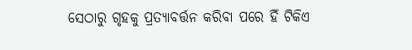ସେଠାରୁ ଗୃହକୁ ପ୍ରତ୍ୟାବର୍ତ୍ତନ କରିବା ପରେ ହିଁ ଟିକିଏ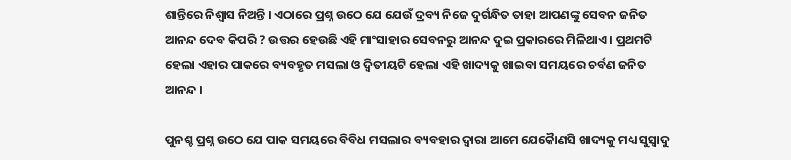ଶାନ୍ତିରେ ନିଶ୍ୱାସ ନିଅନ୍ତି । ଏଠାରେ ପ୍ରଶ୍ନ ଉଠେ ଯେ ଯେଉଁ ଦ୍ରବ୍ୟ ନିଜେ ଦୁର୍ଗନ୍ଧିତ ତାହା ଆପଣଙ୍କୁ ସେବନ ଜନିତ ଆନନ୍ଦ ଦେବ କିପରି ? ଉତ୍ତର ହେଉଛି ଏହି ମାଂସାହାର ସେବନରୁ ଆନନ୍ଦ ଦୁଇ ପ୍ରକାରରେ ମିଳିଥାଏ । ପ୍ରଥମଟି ହେଲା ଏହାର ପାକରେ ବ୍ୟବହୃତ ମସଲା ଓ ଦ୍ଵିତୀୟଟି ହେଲା ଏହି ଖାଦ୍ୟକୁ ଖାଇବା ସମୟରେ ଚର୍ବଣ ଜନିତ ଆନନ୍ଦ ।

ପୁନଶ୍ଚ ପ୍ରଶ୍ନ ଉଠେ ଯେ ପାକ ସମୟରେ ବିବିଧ ମସଲାର ବ୍ୟବହାର ଦ୍ଵାରା ଆମେ ଯେକୋୖଣସି ଖାଦ୍ୟକୁ ମଧ୍ୟ ସୁସ୍ବାଦୁ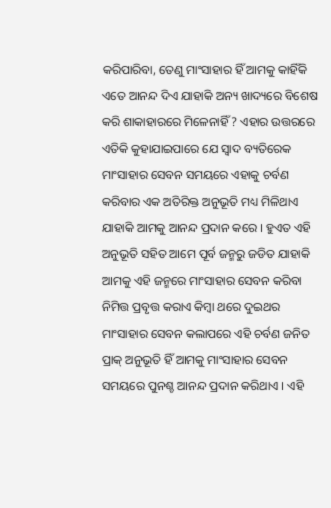କରିପାରିବା, ତେଣୁ ମାଂସାହାର ହିଁ ଆମକୁ କାହିଁକି ଏତେ ଆନନ୍ଦ ଦିଏ ଯାହାକି ଅନ୍ୟ ଖାଦ୍ୟରେ ବିଶେଷ କରି ଶାକାହାରରେ ମିଳେନାହିଁ ? ଏହାର ଉତ୍ତରରେ ଏତିକି କୁହାଯାଇପାରେ ଯେ ସ୍ୱାଦ ବ୍ୟତିରେକ ମାଂସାହାର ସେବନ ସମୟରେ ଏହାକୁ ଚର୍ବଣ କରିବାର ଏକ ଅତିରିକ୍ତ ଅନୁଭୂତି ମଧ୍ୟ ମିଳିଥାଏ ଯାହାକି ଆମକୁ ଆନନ୍ଦ ପ୍ରଦାନ କରେ । ହୁଏତ ଏହି ଅନୁଭୂତି ସହିତ ଆମେ ପୂର୍ବ ଜନ୍ମରୁ ଜଡିତ ଯାହାକି ଆମକୁ ଏହି ଜନ୍ମରେ ମାଂସାହାର ସେବନ କରିବା ନିମିତ୍ତ ପ୍ରବୃତ୍ତ କରାଏ କିମ୍ବା ଥରେ ଦୁଇଥର ମାଂସାହାର ସେବନ କଲାପରେ ଏହି ଚର୍ବଣ ଜନିତ ପ୍ରାକ୍ ଅନୁଭୂତି ହିଁ ଆମକୁ ମାଂସାହାର ସେବନ ସମୟରେ ପୁନଶ୍ଚ ଆନନ୍ଦ ପ୍ରଦାନ କରିଥାଏ । ଏହି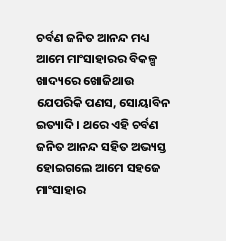ଚର୍ବଣ ଜନିତ ଆନନ୍ଦ ମଧ୍ୟ ଆମେ ମାଂସାହାରର ବିକଳ୍ପ ଖାଦ୍ୟରେ ଖୋଜିଥାଉ ଯେପରିକି ପଣସ, ସୋୟାବିନ ଇତ୍ୟାଦି । ଥରେ ଏହି ଚର୍ବଣ ଜନିତ ଆନନ୍ଦ ସହିତ ଅଭ୍ୟସ୍ତ ହୋଇଗଲେ ଆମେ ସହଜେ ମାଂସାହାର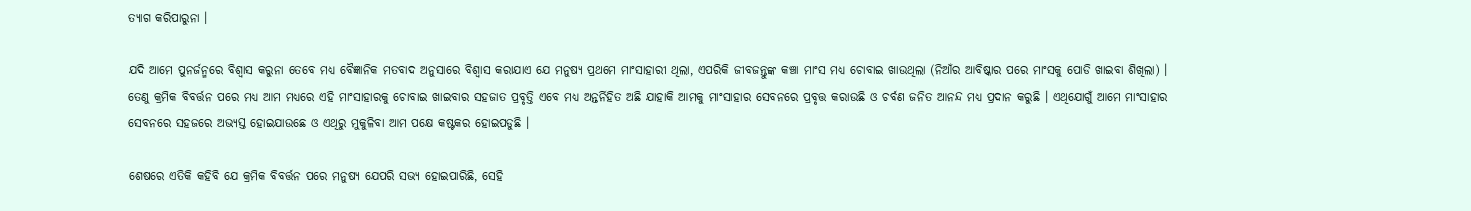ତ୍ୟାଗ କରିପାରୁନା ।

ଯଦି ଆମେ ପୁନର୍ଜନ୍ମରେ ବିଶ୍ୱାସ କରୁନା ତେବେ ମଧ୍ୟ ବୈଜ୍ଞାନିକ ମତବାଦ ଅନୁସାରେ ବିଶ୍ବାସ କରାଯାଏ ଯେ ମନୁଷ୍ୟ ପ୍ରଥମେ ମାଂସାହାରୀ ଥିଲା, ଏପରିକି ଜୀବଜନ୍ତୁଙ୍କ କଞ୍ଚା ମାଂସ ମଧ୍ୟ ଚୋବାଇ ଖାଉଥିଲା (ନିଆଁର ଆବିଷ୍କାର ପରେ ମାଂସକୁ ପୋଡି ଖାଇବା ଶିଖିଲା) । ତେଣୁ କ୍ରମିକ ବିବର୍ତ୍ତନ ପରେ ମଧ୍ୟ ଆମ ମଧ୍ୟରେ ଏହି ମାଂସାହାରକୁ ଚୋବାଇ ଖାଇବାର ସହଜାତ ପ୍ରବୃତ୍ତି ଏବେ ମଧ୍ୟ ଅନ୍ତର୍ନିହିତ ଅଛି ଯାହାକି ଆମକୁ ମାଂସାହାର ସେବନରେ ପ୍ରବୃତ୍ତ କରାଉଛି ଓ ଚର୍ବଣ ଜନିତ ଆନନ୍ଦ ମଧ୍ୟ ପ୍ରଦାନ କରୁଛି । ଏଥିଯୋଗୁଁ ଆମେ ମାଂସାହାର ସେବନରେ ସହଜରେ ଅଭ୍ୟସ୍ତ ହୋଇଯାଉଛେ ଓ ଏଥିରୁ ମୁକୁଳିବା ଆମ ପକ୍ଷେ କଷ୍ଟକର ହୋଇପଡୁଛି ।

ଶେଷରେ ଏତିକି କହିବି ଯେ କ୍ରମିକ ବିବର୍ତ୍ତନ ପରେ ମନୁଷ୍ୟ ଯେପରି ସଭ୍ୟ ହୋଇପାରିଛି, ସେହି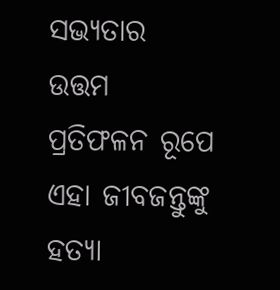ସଭ୍ୟତାର ଉତ୍ତମ ପ୍ରତିଫଳନ ରୂପେ ଏହା ଜୀବଜନ୍ତୁଙ୍କୁ ହତ୍ୟା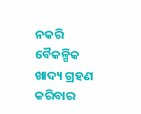ନକରି ବୈକଳ୍ପିକ ଖାଦ୍ୟ ଗ୍ରହଣ କରିବାର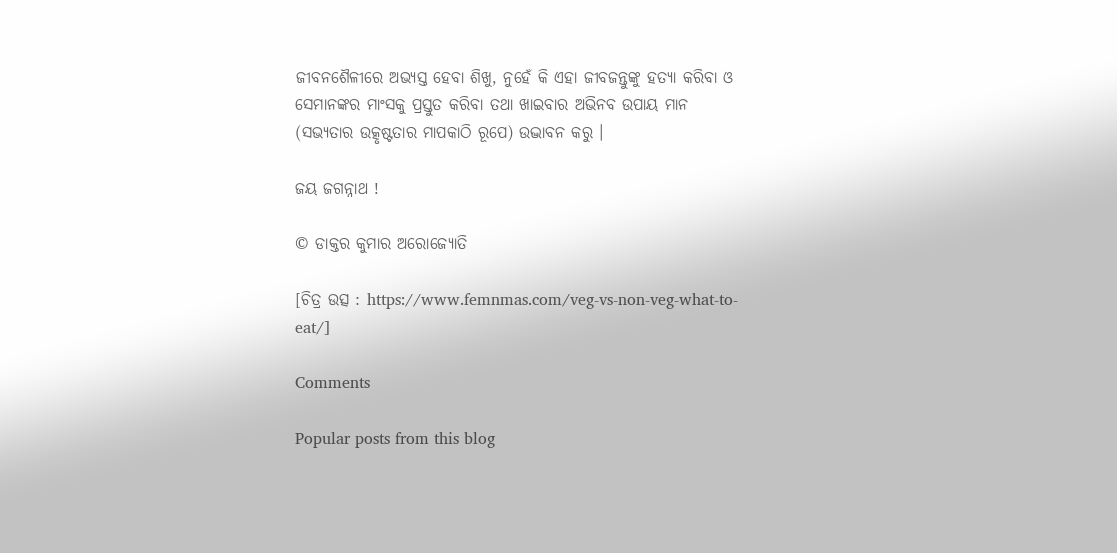ଜୀବନଶୈଳୀରେ ଅଭ୍ୟସ୍ତ ହେବା ଶିଖୁ, ନୁହେଁ କି ଏହା ଜୀବଜନ୍ତୁଙ୍କୁ ହତ୍ୟା କରିବା ଓ ସେମାନଙ୍କର ମାଂସକୁ ପ୍ରସ୍ତୁତ କରିବା ତଥା ଖାଇବାର ଅଭିନବ ଉପାୟ ମାନ (ସଭ୍ୟତାର ଉତ୍କୃଷ୍ଟତାର ମାପକାଠି ରୂପେ) ଉଦ୍ଭାବନ କରୁ ।

ଜୟ ଜଗନ୍ନାଥ !

© ଡାକ୍ତର କୁମାର ଅରୋଜ୍ୟୋତି

[ଚିତ୍ର ଉତ୍ସ : https://www.femnmas.com/veg-vs-non-veg-what-to-eat/]

Comments

Popular posts from this blog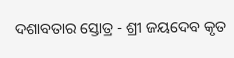ଦଶାବତାର ସ୍ତୋତ୍ର - ଶ୍ରୀ ଜୟଦେବ କୃତ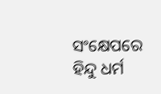ସଂକ୍ଷେପରେ ହିନ୍ଦୁ ଧର୍ମ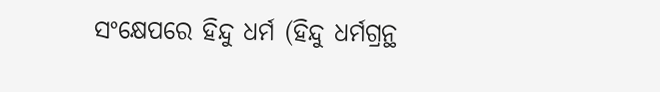ସଂକ୍ଷେପରେ ହିନ୍ଦୁ ଧର୍ମ (ହିନ୍ଦୁ ଧର୍ମଗ୍ରନ୍ଥ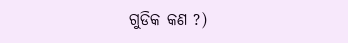ଗୁଡିକ କଣ ?)